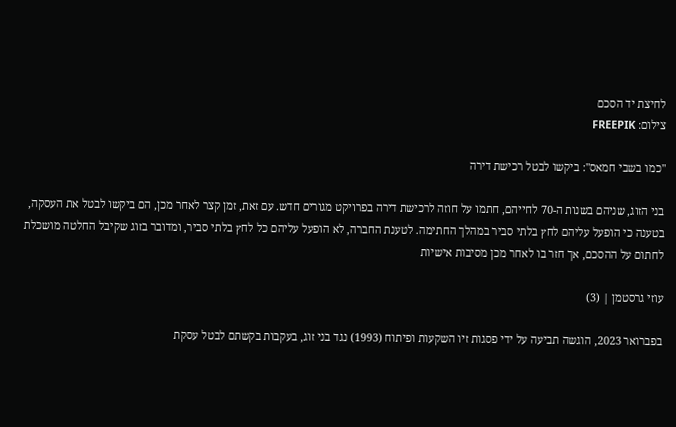לחיצת יד הסכם
צילום: FREEPIK

"כמו בשבי חמאס": ביקשו לבטל רכישת דירה

בני הזוג, שניהם בשנות ה-70 לחייהם, חתמו על חוזה לרכישת דירה בפרויקט מגורים חדש. עם זאת, זמן קצר לאחר מכן, הם ביקשו לבטל את העסקה, בטענה כי הופעל עליהם לחץ בלתי סביר במהלך החתימה. לטענת החברה, לא הופעל עליהם כל לחץ בלתי סביר, ומדובר בזוג שקיבל החלטה מושכלת לחתום על ההסכם, אך חזר בו לאחר מכן מסיבות אישיות

עוזי גרסטמן | (3)

בפברואר 2023, הוגשה תביעה על ידי פסגות זיו השקעות ופיתוח (1993) נגד בני זוג, בעקבות בקשתם לבטל עסקת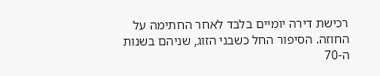רכישת דירה יומיים בלבד לאחר החתימה על החוזה. הסיפור החל כשבני הזוג, שניהם בשנות ה-70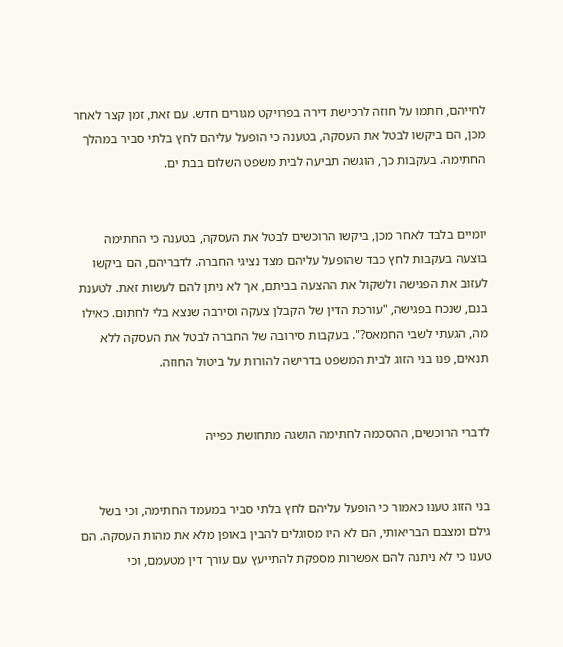לחייהם, חתמו על חוזה לרכישת דירה בפרויקט מגורים חדש. עם זאת, זמן קצר לאחר מכן, הם ביקשו לבטל את העסקה, בטענה כי הופעל עליהם לחץ בלתי סביר במהלך החתימה. בעקבות כך, הוגשה תביעה לבית משפט השלום בבת ים.


יומיים בלבד לאחר מכן, ביקשו הרוכשים לבטל את העסקה, בטענה כי החתימה בוצעה בעקבות לחץ כבד שהופעל עליהם מצד נציגי החברה. לדבריהם, הם ביקשו לעזוב את הפגישה ולשקול את ההצעה בביתם, אך לא ניתן להם לעשות זאת. לטענת בנם, שנכח בפגישה, "עורכת הדין של הקבלן צעקה וסירבה שנצא בלי לחתום. כאילו מה, הגעתי לשבי החמאס?". בעקבות סירובה של החברה לבטל את העסקה ללא תנאים, פנו בני הזוג לבית המשפט בדרישה להורות על ביטול החוזה.


לדברי הרוכשים, ההסכמה לחתימה הושגה מתחושת כפייה


בני הזוג טענו כאמור כי הופעל עליהם לחץ בלתי סביר במעמד החתימה, וכי בשל גילם ומצבם הבריאותי, הם לא היו מסוגלים להבין באופן מלא את מהות העסקה. הם טענו כי לא ניתנה להם אפשרות מספקת להתייעץ עם עורך דין מטעמם, וכי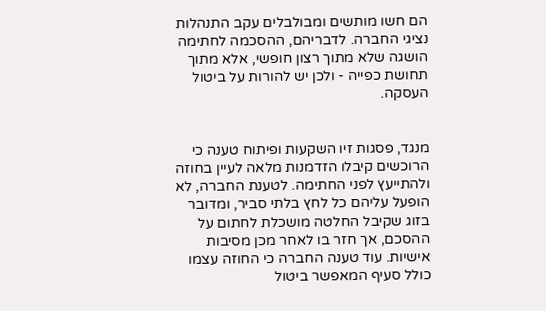הם חשו מותשים ומבולבלים עקב התנהלות נציגי החברה. לדבריהם, ההסכמה לחתימה הושגה שלא מתוך רצון חופשי, אלא מתוך תחושת כפייה - ולכן יש להורות על ביטול העסקה.


מנגד, פסגות זיו השקעות ופיתוח טענה כי הרוכשים קיבלו הזדמנות מלאה לעיין בחוזה ולהתייעץ לפני החתימה. לטענת החברה, לא הופעל עליהם כל לחץ בלתי סביר, ומדובר בזוג שקיבל החלטה מושכלת לחתום על ההסכם, אך חזר בו לאחר מכן מסיבות אישיות. עוד טענה החברה כי החוזה עצמו כולל סעיף המאפשר ביטול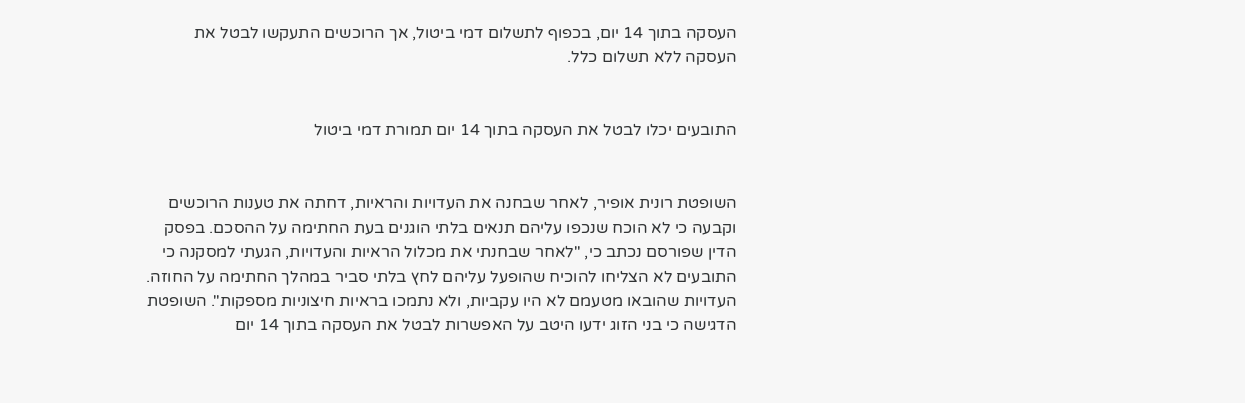העסקה בתוך 14 יום, בכפוף לתשלום דמי ביטול, אך הרוכשים התעקשו לבטל את העסקה ללא תשלום כלל.


התובעים יכלו לבטל את העסקה בתוך 14 יום תמורת דמי ביטול


השופטת רונית אופיר, לאחר שבחנה את העדויות והראיות, דחתה את טענות הרוכשים וקבעה כי לא הוכח שנכפו עליהם תנאים בלתי הוגנים בעת החתימה על ההסכם. בפסק הדין שפורסם נכתב כי, "לאחר שבחנתי את מכלול הראיות והעדויות, הגעתי למסקנה כי התובעים לא הצליחו להוכיח שהופעל עליהם לחץ בלתי סביר במהלך החתימה על החוזה. העדויות שהובאו מטעמם לא היו עקביות, ולא נתמכו בראיות חיצוניות מספקות". השופטת הדגישה כי בני הזוג ידעו היטב על האפשרות לבטל את העסקה בתוך 14 יום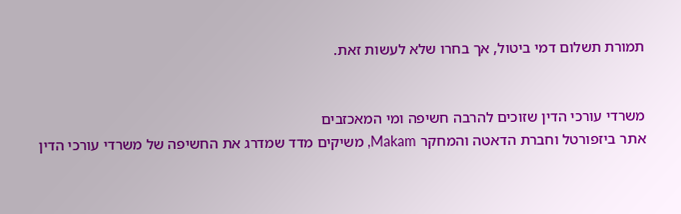תמורת תשלום דמי ביטול, אך בחרו שלא לעשות זאת.


משרדי עורכי הדין שזוכים להרבה חשיפה ומי המאכזבים
אתר ביזפורטל וחברת הדאטה והמחקר Makam, משיקים מדד שמדרג את החשיפה של משרדי עורכי הדין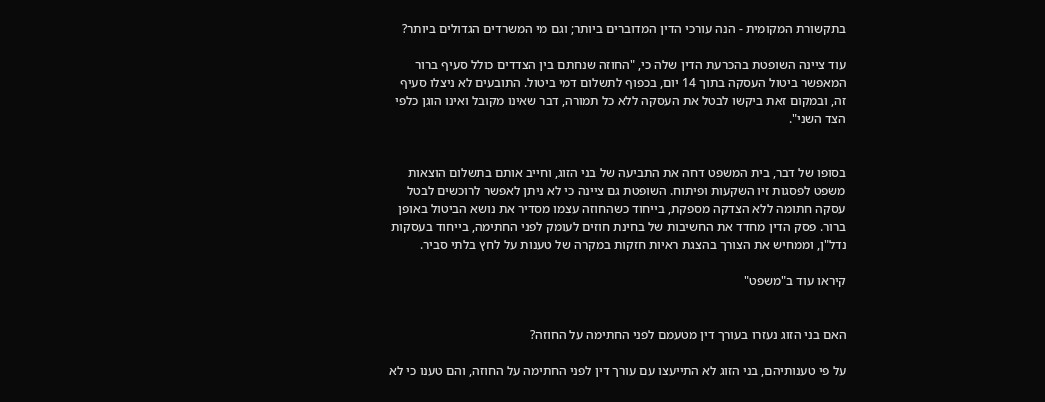בתקשורת המקומית - הנה עורכי הדין המדוברים ביותר; וגם מי המשרדים הגדולים ביותר?

עוד ציינה השופטת בהכרעת הדין שלה כי, "החוזה שנחתם בין הצדדים כולל סעיף ברור המאפשר ביטול העסקה בתוך 14 יום, בכפוף לתשלום דמי ביטול. התובעים לא ניצלו סעיף זה, ובמקום זאת ביקשו לבטל את העסקה ללא כל תמורה, דבר שאינו מקובל ואינו הוגן כלפי הצד השני".


בסופו של דבר, בית המשפט דחה את התביעה של בני הזוג, וחייב אותם בתשלום הוצאות משפט לפסגות זיו השקעות ופיתוח. השופטת גם ציינה כי לא ניתן לאפשר לרוכשים לבטל עסקה חתומה ללא הצדקה מספקת, בייחוד כשהחוזה עצמו מסדיר את נושא הביטול באופן ברור. פסק הדין מחדד את החשיבות של בחינת חוזים לעומק לפני החתימה, בייחוד בעסקות נדל"ן, וממחיש את הצורך בהצגת ראיות חזקות במקרה של טענות על לחץ בלתי סביר.

קיראו עוד ב"משפט"


האם בני הזוג נעזרו בעורך דין מטעמם לפני החתימה על החוזה?

על פי טענותיהם, בני הזוג לא התייעצו עם עורך דין לפני החתימה על החוזה, והם טענו כי לא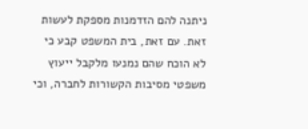ניתנה להם הזדמנות מספקת לעשות זאת. עם זאת, בית המשפט קבע כי לא הוכח שהם נמנעו מלקבל ייעוץ משפטי מסיבות הקשורות לחברה, וכי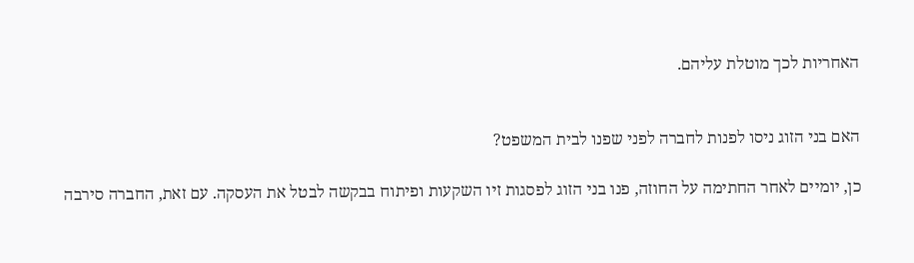האחריות לכך מוטלת עליהם.


האם בני הזוג ניסו לפנות לחברה לפני שפנו לבית המשפט?

כן, יומיים לאחר החתימה על החוזה, פנו בני הזוג לפסגות זיו השקעות ופיתוח בבקשה לבטל את העסקה. עם זאת, החברה סירבה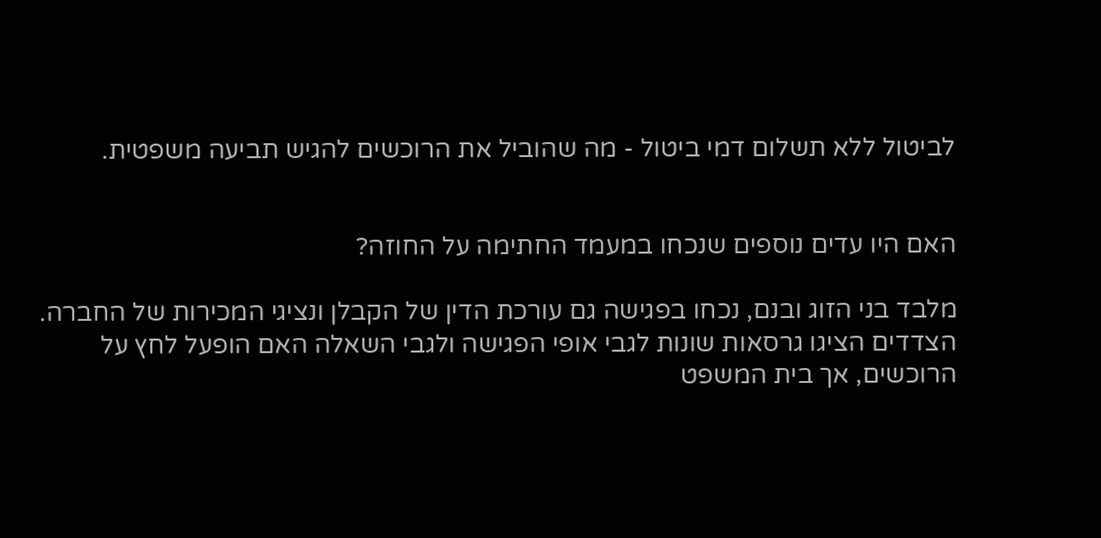לביטול ללא תשלום דמי ביטול - מה שהוביל את הרוכשים להגיש תביעה משפטית.


האם היו עדים נוספים שנכחו במעמד החתימה על החוזה?

מלבד בני הזוג ובנם, נכחו בפגישה גם עורכת הדין של הקבלן ונציגי המכירות של החברה. הצדדים הציגו גרסאות שונות לגבי אופי הפגישה ולגבי השאלה האם הופעל לחץ על הרוכשים, אך בית המשפט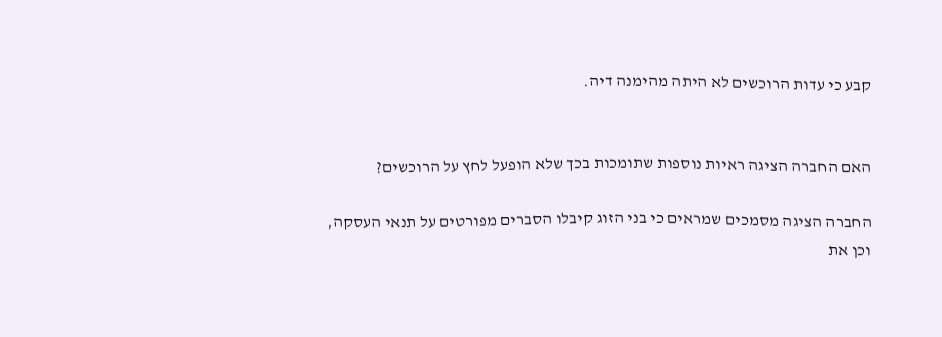קבע כי עדות הרוכשים לא היתה מהימנה דיה.


האם החברה הציגה ראיות נוספות שתומכות בכך שלא הופעל לחץ על הרוכשים?

החברה הציגה מסמכים שמראים כי בני הזוג קיבלו הסברים מפורטים על תנאי העסקה, וכן את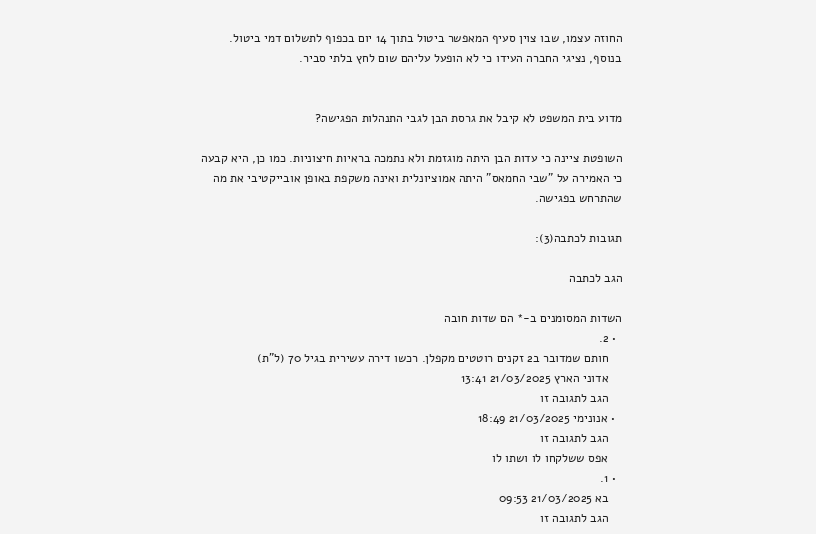החוזה עצמו, שבו צוין סעיף המאפשר ביטול בתוך 14 יום בכפוף לתשלום דמי ביטול. בנוסף, נציגי החברה העידו כי לא הופעל עליהם שום לחץ בלתי סביר.


מדוע בית המשפט לא קיבל את גרסת הבן לגבי התנהלות הפגישה?

השופטת ציינה כי עדות הבן היתה מוגזמת ולא נתמכה בראיות חיצוניות. כמו כן, היא קבעה כי האמירה על "שבי החמאס" היתה אמוציונלית ואינה משקפת באופן אובייקטיבי את מה שהתרחש בפגישה.

תגובות לכתבה(3):

הגב לכתבה

השדות המסומנים ב-* הם שדות חובה
  • 2.
    חותם שמדובר ב2 זקנים רוטטים מקפלן. רכשו דירה עשירית בגיל 70 (ל"ת)
    אדוני הארץ 21/03/2025 13:41
    הגב לתגובה זו
  • אנונימי 21/03/2025 18:49
    הגב לתגובה זו
    אפס ששלקחו לו ושתו לו
  • 1.
    בא 21/03/2025 09:53
    הגב לתגובה זו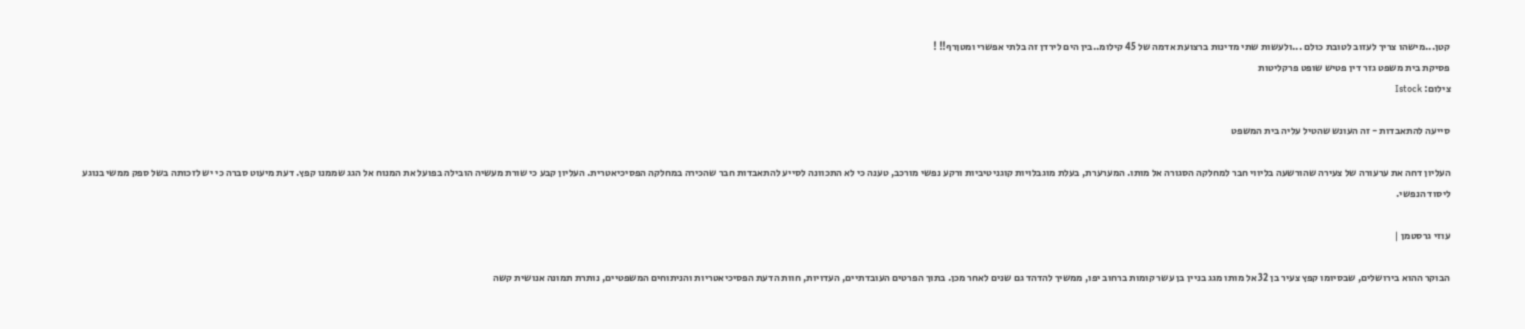קטן...מישהו צריך לעזוב לטובת כולם ...ולעשות שתי מדינות ברצועת אדמה של 45 קילומ..בין הים לירדן זה בלתי אפשרי ומטןרף!! !
פסיקת בית משפט גזר דין פטיש שופט פרקליטות
צילום: Istock

סייעה להתאבדות - זה העונש שהטיל עליה בית המשפט

העליון דחה את ערעורה של צעירה שהורשעה בליווי חבר למחלקה הסגורה אל מותו. המערערת, בעלת מוגבלויות קוגניטיביות ורקע נפשי מורכב, טענה כי לא התכוונה לסייע להתאבדות חבר שהכירה במחלקה הפסיכיאטרית. העליון קבע כי שורת מעשיה הובילה בפועל את המנוח אל הגג שממנו קפץ. דעת מיעוט סברה כי יש לזכותה בשל ספק ממשי בנוגע ליסוד הנפשי.

עוזי גרסטמן |

הבוקר ההוא בירושלים, שבסיומו קפץ צעיר בן 32 אל מותו מגג בניין בן עשר קומות ברחוב יפו, ממשיך להדהד גם שנים לאחר מכן. בתוך הפרטים העובדתיים, העדויות, חוות הדעת הפסיכיאטריות והניתוחים המשפטיים, נותרת תמונה אנושית קשה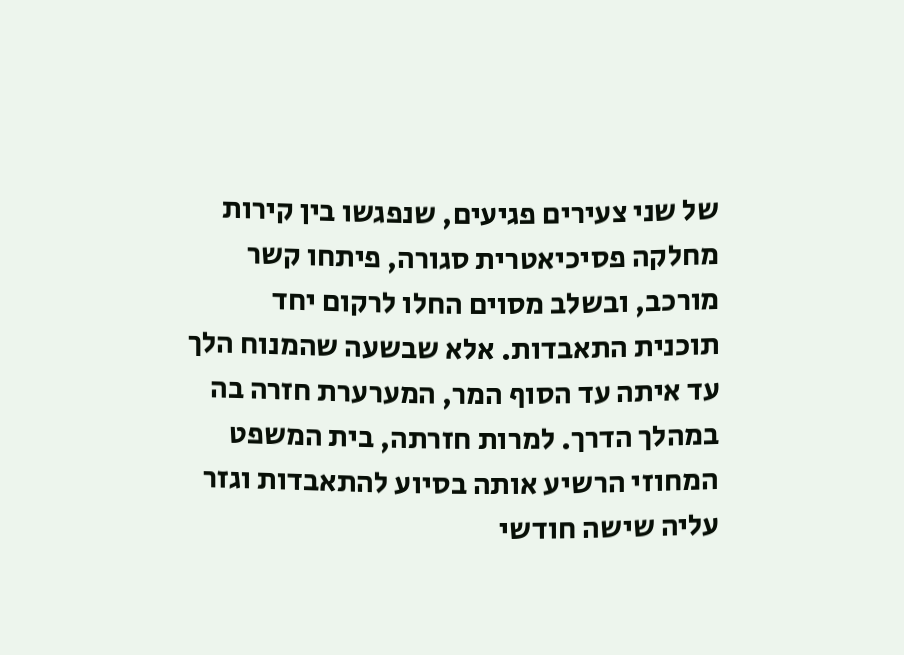של שני צעירים פגיעים, שנפגשו בין קירות מחלקה פסיכיאטרית סגורה, פיתחו קשר מורכב, ובשלב מסוים החלו לרקום יחד תוכנית התאבדות. אלא שבשעה שהמנוח הלך עד איתה עד הסוף המר, המערערת חזרה בה במהלך הדרך. למרות חזרתה, בית המשפט המחוזי הרשיע אותה בסיוע להתאבדות וגזר עליה שישה חודשי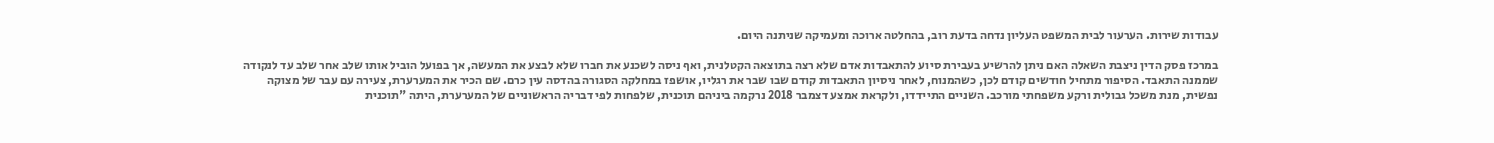עבודות שירות. הערעור לבית המשפט העליון נדחה בדעת רוב, בהחלטה ארוכה ומעמיקה שניתנה היום.

במרכז פסק הדין ניצבת השאלה האם ניתן להרשיע בעבירת סיוע להתאבדות אדם שלא רצה בתוצאה הקטלנית, ואף ניסה לשכנע את חברו שלא לבצע את המעשה, אך בפועל הוביל אותו שלב אחר שלב עד לנקודה שממנה התאבד. הסיפור מתחיל חודשים קודם לכן, כשהמנוח, לאחר ניסיון התאבדות קודם שבו שבר את רגליו, אושפז במחלקה הסגורה בהדסה עין כרם. שם הכיר את המערערת, צעירה עם עבר של מצוקה נפשית, מנת משכל גבולית ורקע משפחתי מורכב. השניים התיידדו, ולקראת אמצע דצמבר 2018 נרקמה ביניהם תוכנית, שלפחות לפי דבריה הראשוניים של המערערת, היתה "תוכנית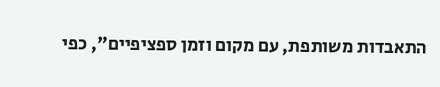התאבדות משותפת, עם מקום וזמן ספציפיים", כפי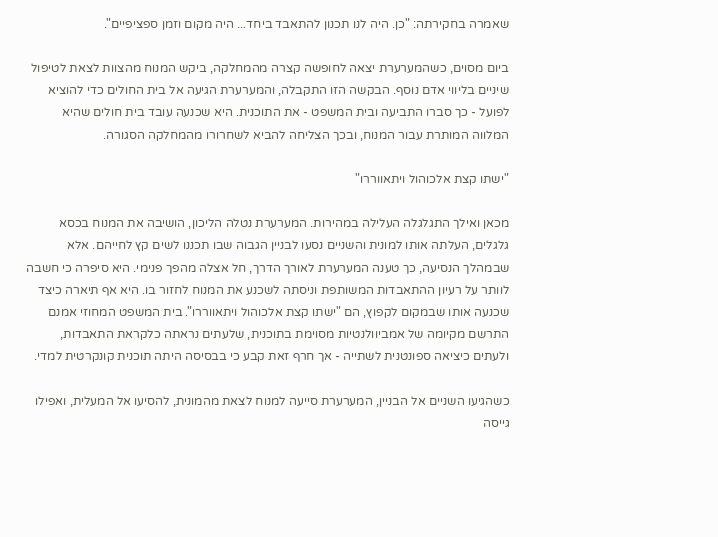שאמרה בחקירתה: "כן. היה לנו תכנון להתאבד ביחד... היה מקום וזמן ספציפיים".

ביום מסוים, כשהמערערת יצאה לחופשה קצרה מהמחלקה, ביקש המנוח מהצוות לצאת לטיפול שיניים בליווי אדם נוסף. הבקשה הזו התקבלה, והמערערת הגיעה אל בית החולים כדי להוציא לפועל - כך סברו התביעה ובית המשפט - את התוכנית. היא שכנעה עובד בית חולים שהיא המלווה המותרת עבור המנוח, ובכך הצליחה להביא לשחרורו מהמחלקה הסגורה.

"ישתו קצת אלכוהול ויתאווררו"

מכאן ואילך התגלגלה העלילה במהירות. המערערת נטלה הליכון, הושיבה את המנוח בכסא גלגלים, העלתה אותו למונית והשניים נסעו לבניין הגבוה שבו תכננו לשים קץ לחייהם. אלא שבמהלך הנסיעה, כך טענה המערערת לאורך הדרך, חל אצלה מהפך פנימי. היא סיפרה כי חשבה לוותר על רעיון ההתאבדות המשותפת וניסתה לשכנע את המנוח לחזור בו. היא אף תיארה כיצד שכנעה אותו שבמקום לקפוץ, הם "ישתו קצת אלכוהול ויתאווררו". בית המשפט המחוזי אמנם התרשם מקיומה של אמביוולנטיות מסוימת בתוכנית, שלעתים נראתה כלקראת התאבדות, ולעתים כיציאה ספונטנית לשתייה - אך חרף זאת קבע כי בבסיסה היתה תוכנית קונקרטית למדי.

כשהגיעו השניים אל הבניין, המערערת סייעה למנוח לצאת מהמונית, להסיעו אל המעלית, ואפילו גייסה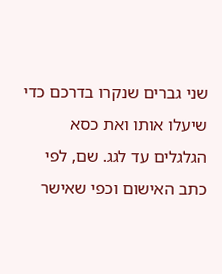שני גברים שנקרו בדרכם כדי שיעלו אותו ואת כסא הגלגלים עד לגג. שם, לפי כתב האישום וכפי שאישר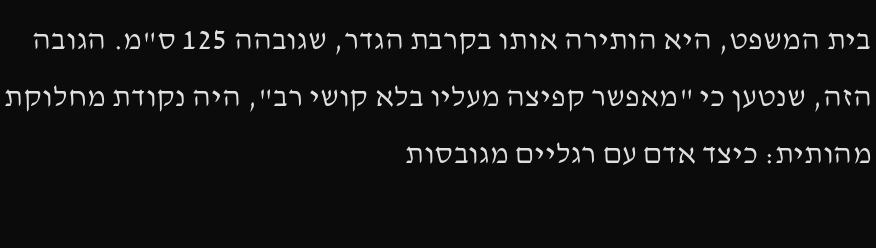בית המשפט, היא הותירה אותו בקרבת הגדר, שגובהה 125 ס"מ. הגובה הזה, שנטען כי "מאפשר קפיצה מעליו בלא קושי רב", היה נקודת מחלוקת מהותית: כיצד אדם עם רגליים מגובסות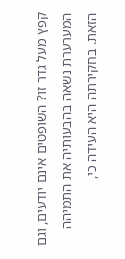קפץ מעל גדר זו? השופטים אינם יודעים, וגם המערערת נשאה בהבעותיה את התמיהה הזאת. בחקירתה היא העידה כי,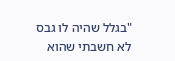"בגלל שהיה לו גבס לא חשבתי שהוא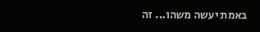באמת יעשה משהו... זה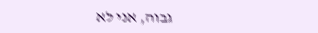גבוה, אני לא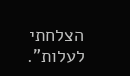הצלחתי לעלות".